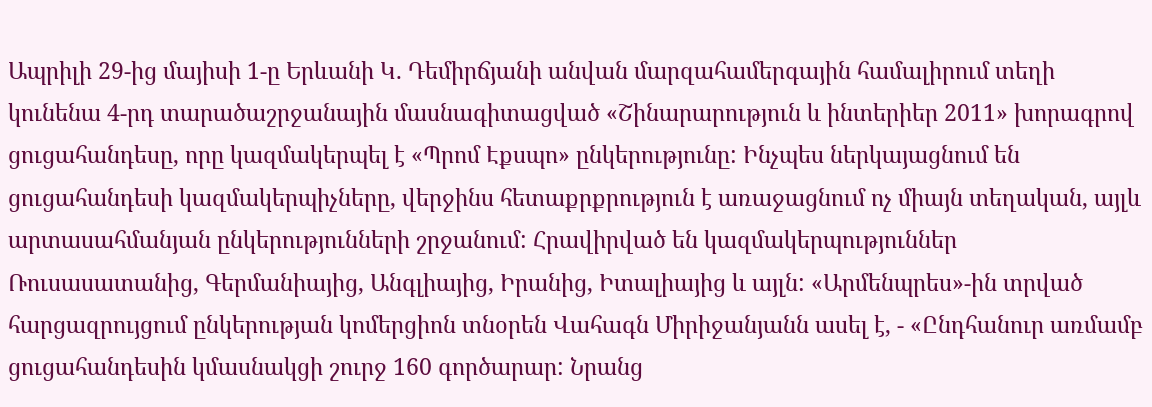Ապրիլի 29-ից մայիսի 1-ը Երևանի Կ. Դեմիրճյանի անվան մարզահամերգային համալիրում տեղի կունենա 4-րդ տարածաշրջանային մասնագիտացված «Շինարարություն և ինտերիեր 2011» խորագրով ցուցահանդեսը, որը կազմակերպել է «Պրոմ Էքսպո» ընկերությունը: Ինչպես ներկայացնում են ցուցահանդեսի կազմակերպիչները, վերջինս հետաքրքրություն է առաջացնում ոչ միայն տեղական, այլև արտասահմանյան ընկերությունների շրջանում: Հրավիրված են կազմակերպություններ Ռուսասատանից, Գերմանիայից, Անգլիայից, Իրանից, Իտալիայից և այլն: «Արմենպրես»-ին տրված հարցազրույցում ընկերության կոմերցիոն տնօրեն Վահագն Միրիջանյանն ասել է, - «Ընդհանուր առմամբ ցուցահանդեսին կմասնակցի շուրջ 160 գործարար: Նրանց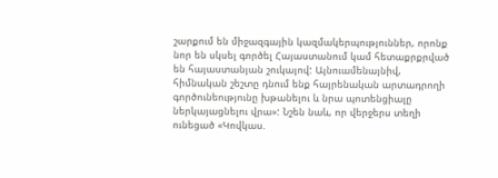շարքում են միջազգային կազմակերպություններ, որոնք նոր են սկսել գործել Հայաստանում կամ հետաքրքրված են հայաստանյան շուկայով: Այնուամենայնիվ, հիմնական շեշտը դնում ենք հայրենական արտադրողի գործունեությունը խթանելու և նրա պոտենցիալը ներկայացնելու վրա»: Նշեն նաև, որ վերջերս տեղի ունեցած «Կովկաս.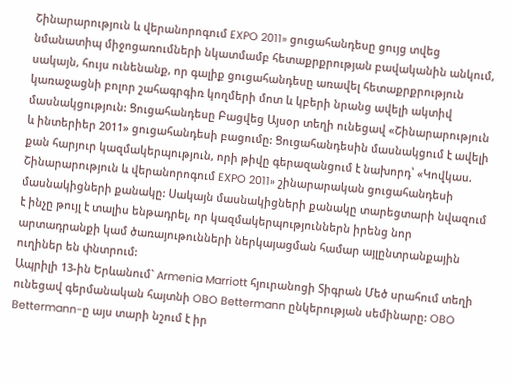Շինարարություն և վերանորոգում EXPO 2011» ցուցահանդեսը ցույց տվեց նմանատիպ միջոցառումների նկատմամբ հետաքրքրության բավականին անկում, սակայն, հույս ունենանք, որ գալիք ցուցահանդեսը առավել հետաքրքրություն կառաջացնի բոլոր շահագրգիռ կողմերի մոտ և կբերի նրանց ավելի ակտիվ մասնակցություն: Ցուցահանդեսը Բացվեց Այսօր տեղի ունեցավ «Շինարարություն և ինտերիեր 2011» ցուցահանդեսի բացումը: Ցուցահանդեսին մասնակցում է ավելի քան հարյուր կազմակերպություն, որի թիվը գերազանցում է նախորդ՝ «Կովկաս. Շինարարություն և վերանորոգում EXPO 2011» շինարարական ցուցահանդեսի մասնակիցների քանակը: Սակայն մասնակիցների քանակը տարեցտարի նվազում է ինչը թույլ է տալիս ենթադրել, որ կազմակերպություններն իրենց նոր արտադրանքի կամ ծառայութունների ներկայացման համար այլընտրանքային ուղիներ են փնտրում:
Ապրիլի 13-ին Երևանում` Armenia Marriott հյուրանոցի Տիգրան Մեծ սրահում տեղի ունեցավ գերմանական հայտնի OBO Bettermann ընկերության սեմինարը: OBO Bettermann-ը այս տարի նշում է իր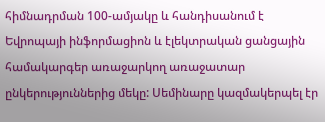հիմնադրման 100-ամյակը և հանդիսանում է Եվրոպայի ինֆորմացիոն և էլեկտրական ցանցային համակարգեր առաջարկող առաջատար ընկերություններից մեկը: Սեմինարը կազմակերպել էր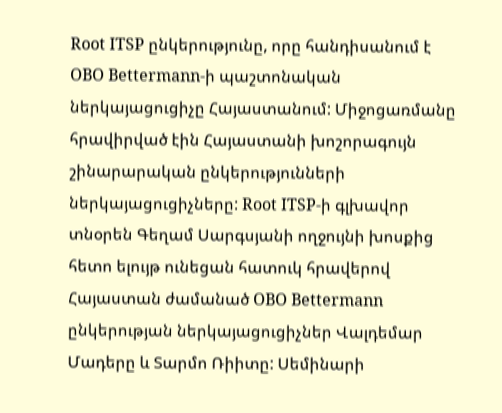Root ITSP ընկերությունը, որը հանդիսանում է OBO Bettermann-ի պաշտոնական ներկայացուցիչը Հայաստանում: Միջոցառմանը հրավիրված էին Հայաստանի խոշորագույն շինարարական ընկերությունների ներկայացուցիչները: Root ITSP-ի գլխավոր տնօրեն Գեղամ Սարգսյանի ողջույնի խոսքից հետո ելույթ ունեցան հատուկ հրավերով Հայաստան ժամանած OBO Bettermann ընկերության ներկայացուցիչներ Վալդեմար Մադերը և Տարմո Ռիիտը: Սեմինարի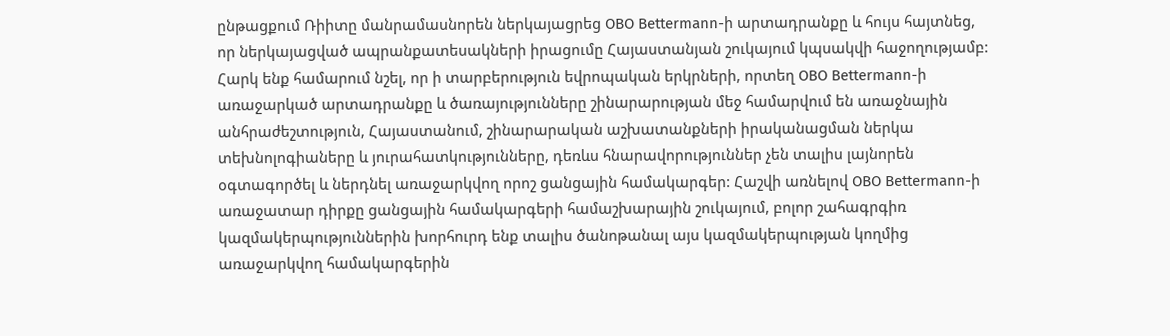ընթացքում Ռիիտը մանրամասնորեն ներկայացրեց OBO Bettermann-ի արտադրանքը և հույս հայտնեց, որ ներկայացված ապրանքատեսակների իրացումը Հայաստանյան շուկայում կպսակվի հաջողությամբ: Հարկ ենք համարում նշել, որ ի տարբերություն եվրոպական երկրների, որտեղ OBO Bettermann-ի առաջարկած արտադրանքը և ծառայությունները շինարարության մեջ համարվում են առաջնային անհրաժեշտություն, Հայաստանում, շինարարական աշխատանքների իրականացման ներկա տեխնոլոգիաները և յուրահատկությունները, դեռևս հնարավորություններ չեն տալիս լայնորեն օգտագործել և ներդնել առաջարկվող որոշ ցանցային համակարգեր: Հաշվի առնելով OBO Bettermann-ի առաջատար դիրքը ցանցային համակարգերի համաշխարային շուկայում, բոլոր շահագրգիռ կազմակերպություններին խորհուրդ ենք տալիս ծանոթանալ այս կազմակերպության կողմից առաջարկվող համակարգերին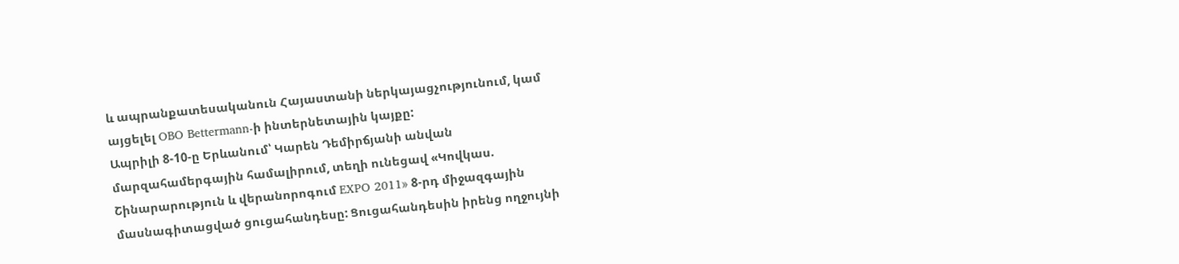և ապրանքատեսականուն Հայաստանի ներկայացչությունում, կամ այցելել OBO Bettermann-ի ինտերնետային կայքը:
Ապրիլի 8-10-ը Երևանում՝ Կարեն Դեմիրճյանի անվան մարզահամերգային համալիրում, տեղի ունեցավ «Կովկաս. Շինարարություն և վերանորոգում EXPO 2011» 8-րդ միջազգային մասնագիտացված ցուցահանդեսը: Ցուցահանդեսին իրենց ողջույնի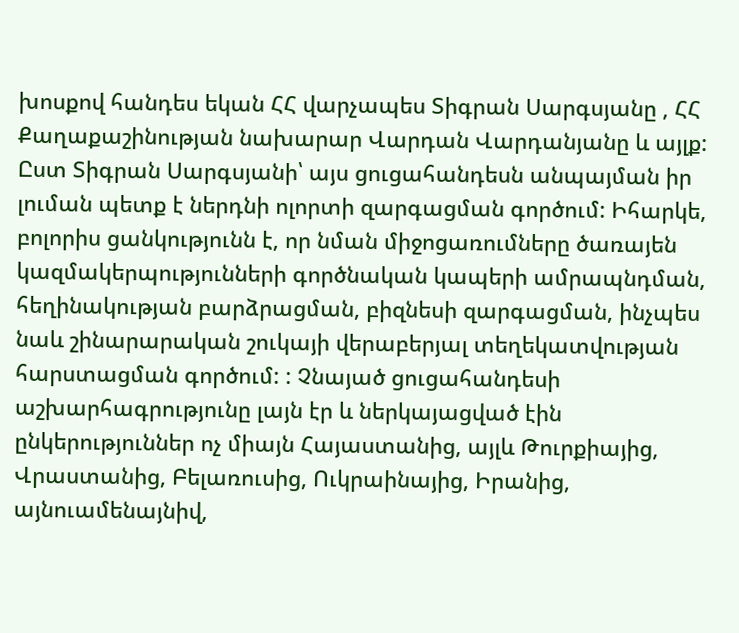խոսքով հանդես եկան ՀՀ վարչապես Տիգրան Սարգսյանը , ՀՀ Քաղաքաշինության նախարար Վարդան Վարդանյանը և այլք: Ըստ Տիգրան Սարգսյանի՝ այս ցուցահանդեսն անպայման իր լուման պետք է ներդնի ոլորտի զարգացման գործում: Իհարկե, բոլորիս ցանկությունն է, որ նման միջոցառումները ծառայեն կազմակերպությունների գործնական կապերի ամրապնդման, հեղինակության բարձրացման, բիզնեսի զարգացման, ինչպես նաև շինարարական շուկայի վերաբերյալ տեղեկատվության հարստացման գործում: : Չնայած ցուցահանդեսի աշխարհագրությունը լայն էր և ներկայացված էին ընկերություններ ոչ միայն Հայաստանից, այլև Թուրքիայից, Վրաստանից, Բելառուսից, Ուկրաինայից, Իրանից, այնուամենայնիվ,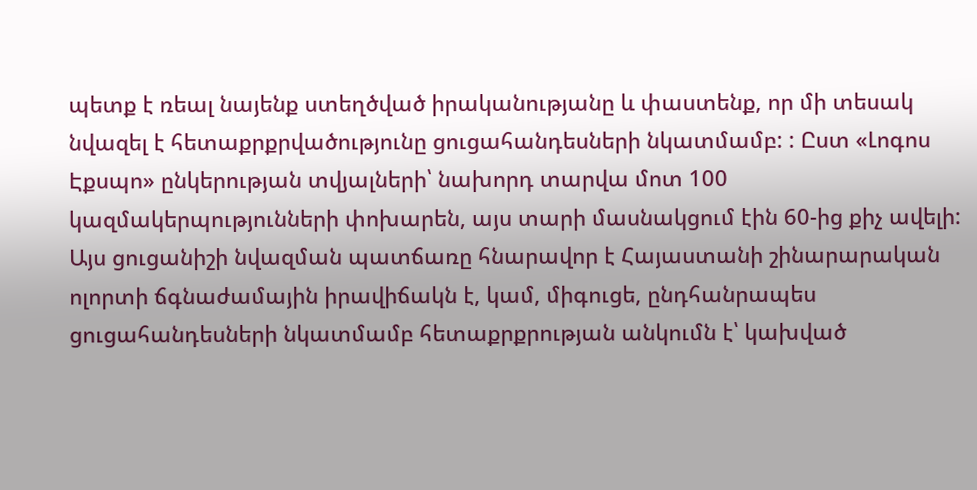պետք է ռեալ նայենք ստեղծված իրականությանը և փաստենք, որ մի տեսակ նվազել է հետաքրքրվածությունը ցուցահանդեսների նկատմամբ: : Ըստ «Լոգոս Էքսպո» ընկերության տվյալների՝ նախորդ տարվա մոտ 100 կազմակերպությունների փոխարեն, այս տարի մասնակցում էին 60-ից քիչ ավելի: Այս ցուցանիշի նվազման պատճառը հնարավոր է Հայաստանի շինարարական ոլորտի ճգնաժամային իրավիճակն է, կամ, միգուցե, ընդհանրապես ցուցահանդեսների նկատմամբ հետաքրքրության անկումն է՝ կախված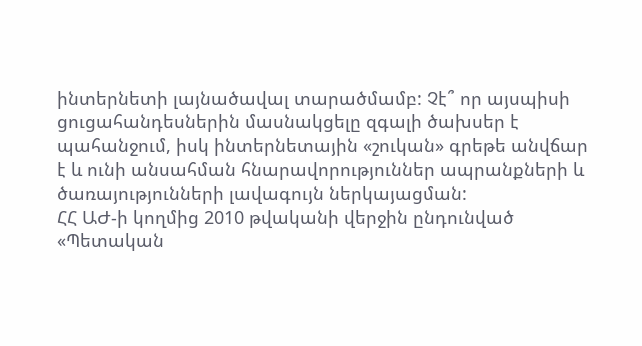ինտերնետի լայնածավալ տարածմամբ: Չէ՞ որ այսպիսի ցուցահանդեսներին մասնակցելը զգալի ծախսեր է պահանջում, իսկ ինտերնետային «շուկան» գրեթե անվճար է և ունի անսահման հնարավորություններ ապրանքների և ծառայությունների լավագույն ներկայացման:
ՀՀ ԱԺ-ի կողմից 2010 թվականի վերջին ընդունված «Պետական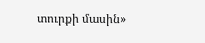տուրքի մասին»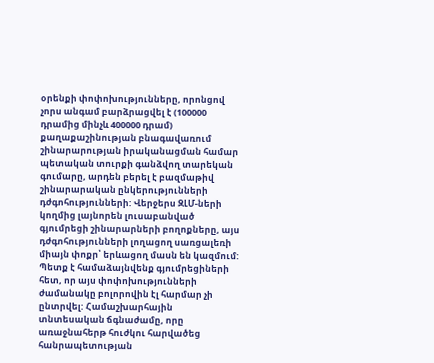օրենքի փոփոխությունները, որոնցով չորս անգամ բարձրացվել է (100000 դրամից մինչև 400000 դրամ) քաղաքաշինության բնագավառում շինարարության իրականացման համար պետական տուրքի գանձվող տարեկան գումարը, արդեն բերել է բազմաթիվ շինարարական ընկերությունների դժգոհությունների: Վերջերս ԶԼՄ-ների կողմից լայնորեն լուսաբանված գյումրեցի շինարարների բողոքները, այս դժգոհությունների լողացող սառցալեռի միայն փոքր՝ երևացող մասն են կազմում: Պետք է համաձայնվենք գյումրեցիների հետ, որ այս փոփոխությունների ժամանակը բոլորովին էլ հարմար չի ընտրվել: Համաշխարհային տնտեսական ճգնաժամը, որը առաջնահերթ հուժկու հարվածեց հանրապետության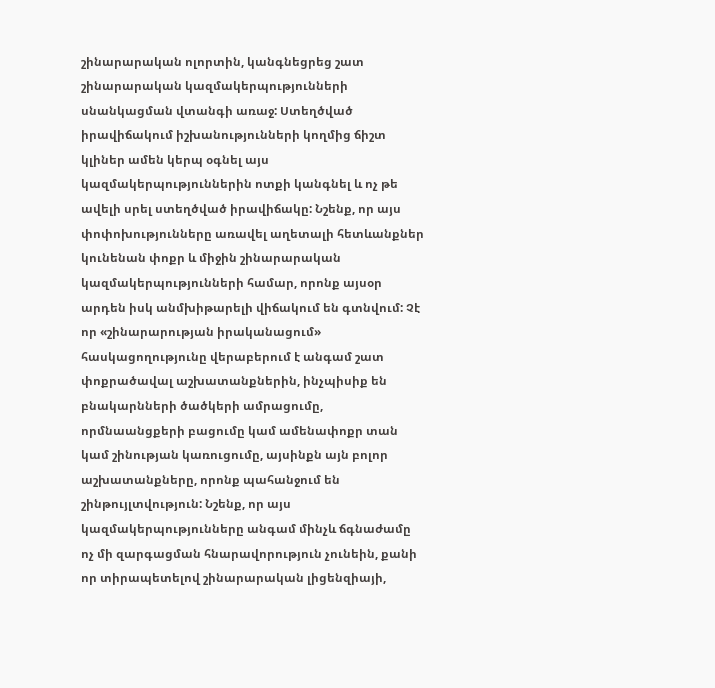շինարարական ոլորտին, կանգնեցրեց շատ շինարարական կազմակերպությունների սնանկացման վտանգի առաջ: Ստեղծված իրավիճակում իշխանությունների կողմից ճիշտ կլիներ ամեն կերպ օգնել այս կազմակերպություններին ոտքի կանգնել և ոչ թե ավելի սրել ստեղծված իրավիճակը: Նշենք, որ այս փոփոխությունները առավել աղետալի հետևանքներ կունենան փոքր և միջին շինարարական կազմակերպությունների համար, որոնք այսօր արդեն իսկ անմխիթարելի վիճակում են գտնվում: Չէ որ «շինարարության իրականացում» հասկացողությունը վերաբերում է անգամ շատ փոքրածավալ աշխատանքներին, ինչպիսիք են բնակարնների ծածկերի ամրացումը, որմնաանցքերի բացումը կամ ամենափոքր տան կամ շինության կառուցումը, այսինքն այն բոլոր աշխատանքները, որոնք պահանջում են շինթույլտվություն: Նշենք, որ այս կազմակերպությունները անգամ մինչև ճգնաժամը ոչ մի զարգացման հնարավորություն չունեին, քանի որ տիրապետելով շինարարական լիցենզիայի,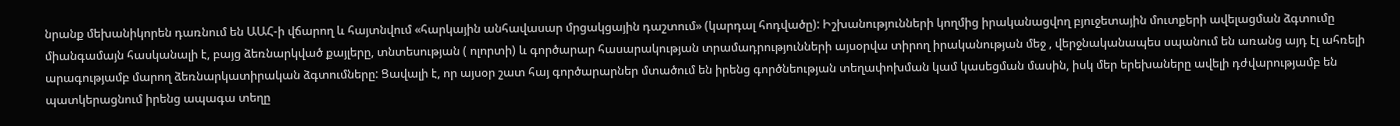նրանք մեխանիկորեն դառնում են ԱԱՀ-ի վճարող և հայտնվում «հարկային անհավասար մրցակցային դաշտում» (կարդալ հոդվածը): Իշխանությունների կողմից իրականացվող բյուջետային մուտքերի ավելացման ձգտումը միանգամայն հասկանալի է, բայց ձեռնարկված քայլերը, տնտեսության ( ոլորտի) և գործարար հասարակության տրամադրությունների այսօրվա տիրող իրականության մեջ , վերջնականապես սպանում են առանց այդ էլ ահռելի արագությամբ մարող ձեռնարկատիրական ձգտումները: Ցավալի է, որ այսօր շատ հայ գործարարներ մտածում են իրենց գործնեության տեղափոխման կամ կասեցման մասին, իսկ մեր երեխաները ավելի դժվարությամբ են պատկերացնում իրենց ապագա տեղը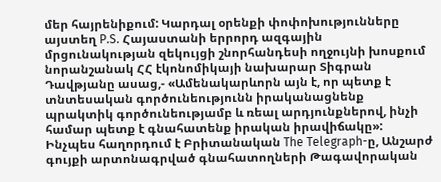մեր հայրենիքում: Կարդալ օրենքի փոփոխությունները այստեղ P.S. Հայաստանի երրորդ ազգային մրցունակության զեկույցի շնորհանդեսի ողջույնի խոսքում նորանշանակ ՀՀ էկոնոմիկայի նախարար Տիգրան Դավթյանը ասաց,- «Ամենակարևորն այն է, որ պետք է տնտեսական գործունեությունն իրականացնենք պրակտիկ գործունեությամբ և ռեալ արդյունքներով, ինչի համար պետք է գնահատենք իրական իրավիճակը»:
Ինչպես հաղորդում է Բրիտանական The Telegraph-ը, Անշարժ գույքի արտոնագրված գնահատողների Թագավորական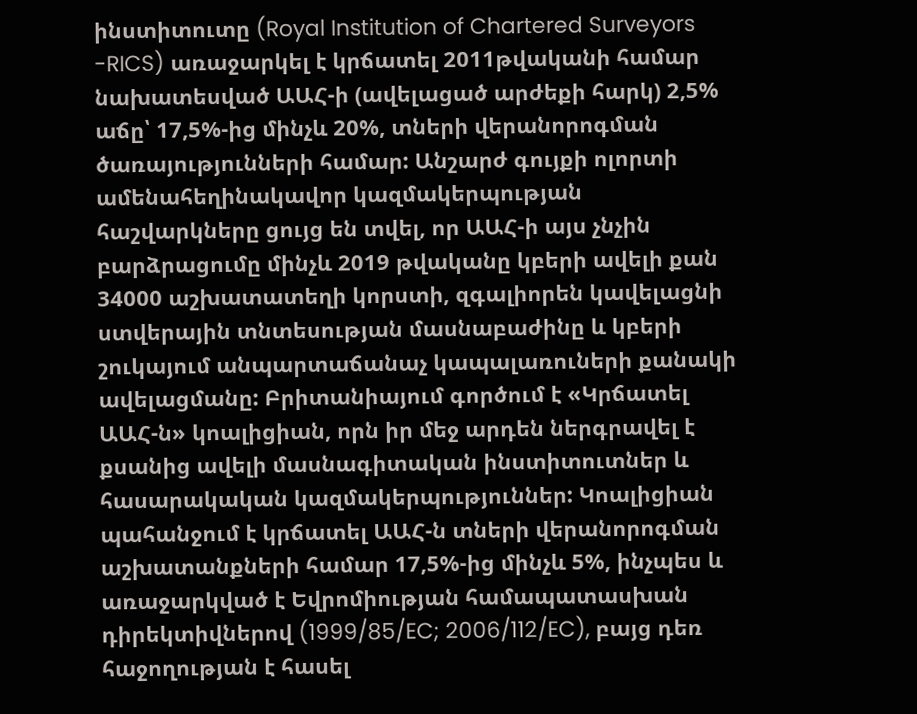ինստիտուտը (Royal Institution of Chartered Surveyors -RICS) առաջարկել է կրճատել 2011թվականի համար նախատեսված ԱԱՀ-ի (ավելացած արժեքի հարկ) 2,5% աճը՝ 17,5%-ից մինչև 20%, տների վերանորոգման ծառայությունների համար: Անշարժ գույքի ոլորտի ամենահեղինակավոր կազմակերպության հաշվարկները ցույց են տվել, որ ԱԱՀ-ի այս չնչին բարձրացումը մինչև 2019 թվականը կբերի ավելի քան 34000 աշխատատեղի կորստի, զգալիորեն կավելացնի ստվերային տնտեսության մասնաբաժինը և կբերի շուկայում անպարտաճանաչ կապալառուների քանակի ավելացմանը: Բրիտանիայում գործում է «Կրճատել ԱԱՀ-ն» կոալիցիան, որն իր մեջ արդեն ներգրավել է քսանից ավելի մասնագիտական ինստիտուտներ և հասարակական կազմակերպություններ: Կոալիցիան պահանջում է կրճատել ԱԱՀ-ն տների վերանորոգման աշխատանքների համար 17,5%-ից մինչև 5%, ինչպես և առաջարկված է Եվրոմիության համապատասխան դիրեկտիվներով (1999/85/EC; 2006/112/EC), բայց դեռ հաջողության է հասել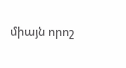միայն որոշ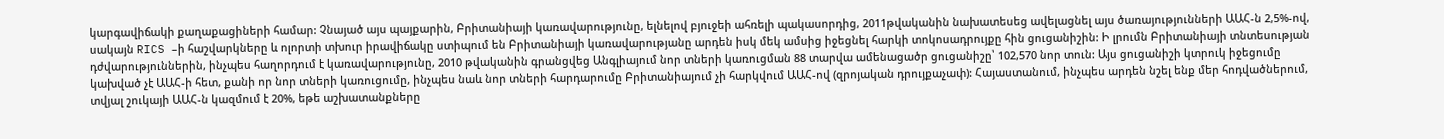կարգավիճակի քաղաքացիների համար: Չնայած այս պայքարին, Բրիտանիայի կառավարությունը, ելնելով բյուջեի ահռելի պակասորդից, 2011թվականին նախատեսեց ավելացնել այս ծառայությունների ԱԱՀ-ն 2,5%-ով, սակայն RICS –ի հաշվարկները և ոլորտի տխուր իրավիճակը ստիպում են Բրիտանիայի կառավարությանը արդեն իսկ մեկ ամսից իջեցնել հարկի տոկոսադրույքը հին ցուցանիշին: Ի լրումն Բրիտանիայի տնտեսության դժվարություններին, ինչպես հաղորդում է կառավարությունը, 2010 թվականին գրանցվեց Անգլիայում նոր տների կառուցման 88 տարվա ամենացածր ցուցանիշը՝ 102,570 նոր տուն: Այս ցուցանիշի կտրուկ իջեցումը կախված չէ ԱԱՀ-ի հետ, քանի որ նոր տների կառուցումը, ինչպես նաև նոր տների հարդարումը Բրիտանիայում չի հարկվում ԱԱՀ-ով (զրոյական դրույքաչափ): Հայաստանում, ինչպես արդեն նշել ենք մեր հոդվածներում, տվյալ շուկայի ԱԱՀ-ն կազմում է 20%, եթե աշխատանքները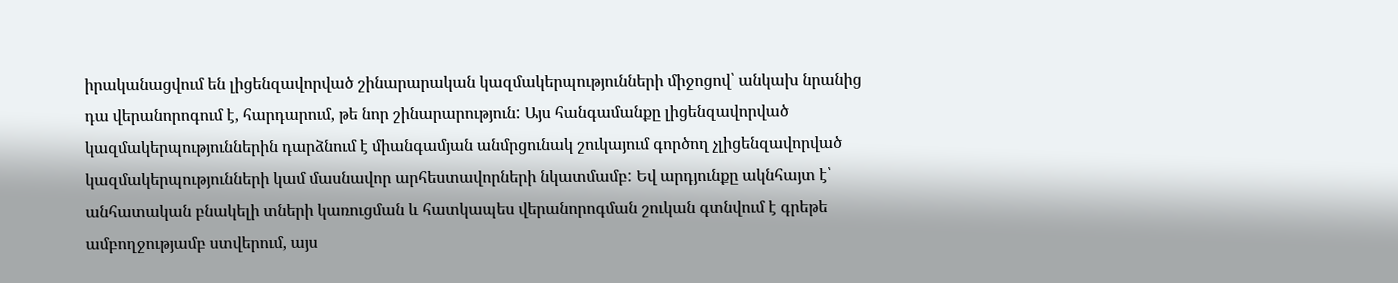իրականացվում են լիցենզավորված շինարարական կազմակերպությունների միջոցով՝ անկախ նրանից դա վերանորոգում է, հարդարում, թե նոր շինարարություն: Այս հանգամանքը լիցենզավորված կազմակերպություններին դարձնում է միանգամյան անմրցունակ շուկայում գործող չլիցենզավորված կազմակերպությունների կամ մասնավոր արհեստավորների նկատմամբ: Եվ արդյունքը ակնհայտ է՝ անհատական բնակելի տների կառուցման և հատկապես վերանորոգման շուկան գտնվում է գրեթե ամբողջությամբ ստվերում, այս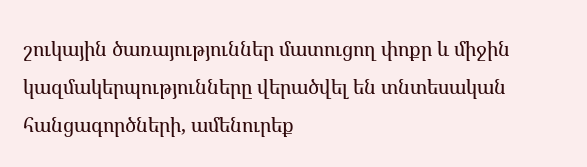շուկային ծառայություններ մատուցող փոքր և միջին կազմակերպությունները վերածվել են տնտեսական հանցագործների, ամենուրեք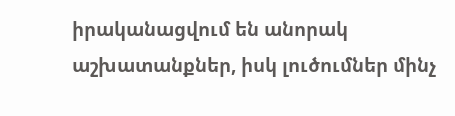իրականացվում են անորակ աշխատանքներ, իսկ լուծումներ մինչ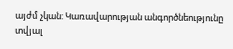այժմ չկան: Կառավարության անգործնեությունը տվյալ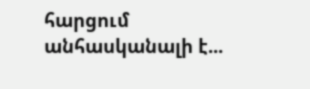հարցում անհասկանալի է...